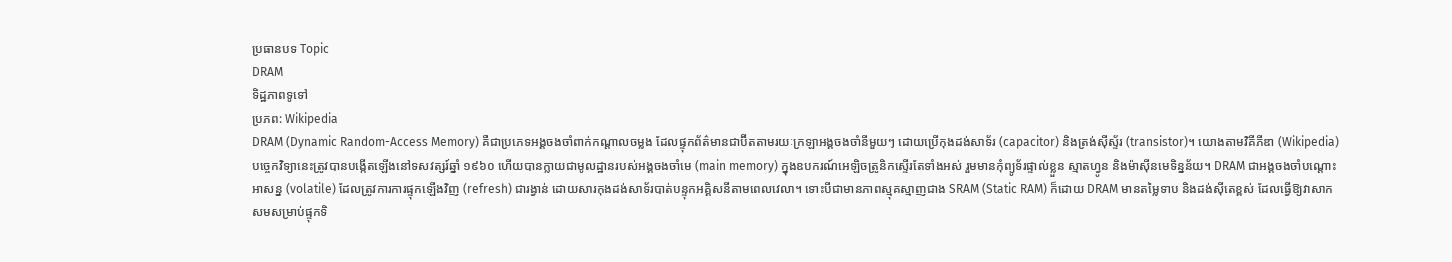ប្រធានបទ Topic
DRAM
ទិដ្ឋភាពទូទៅ
ប្រភព: Wikipedia
DRAM (Dynamic Random-Access Memory) គឺជាប្រភេទអង្គចងចាំពាក់កណ្ដាលចម្លង ដែលផ្ទុកព័ត៌មានជាប៊ីតតាមរយៈក្រឡាអង្គចងចាំនីមួយៗ ដោយប្រើកុងដង់សាទ័រ (capacitor) និងត្រង់ស៊ីស្ទ័រ (transistor)។ យោងតាមវិគីភីឌា (Wikipedia) បច្ចេកវិទ្យានេះត្រូវបានបង្កើតឡើងនៅទសវត្សរ៍ឆ្នាំ ១៩៦០ ហើយបានក្លាយជាមូលដ្ឋានរបស់អង្គចងចាំមេ (main memory) ក្នុងឧបករណ៍អេឡិចត្រូនិកស្ទើរតែទាំងអស់ រួមមានកុំព្យូទ័រផ្ទាល់ខ្លួន ស្មាតហ្វូន និងម៉ាស៊ីនមេទិន្នន័យ។ DRAM ជាអង្គចងចាំបណ្ដោះអាសន្ន (volatile) ដែលត្រូវការការផ្ទុកឡើងវិញ (refresh) ជារង្វាន់ ដោយសារកុងដង់សាទ័របាត់បន្ទុកអគ្គិសនីតាមពេលវេលា។ ទោះបីជាមានភាពស្មុគស្មាញជាង SRAM (Static RAM) ក៏ដោយ DRAM មានតម្លៃទាប និងដង់ស៊ីតេខ្ពស់ ដែលធ្វើឱ្យវាសាកសមសម្រាប់ផ្ទុកទិ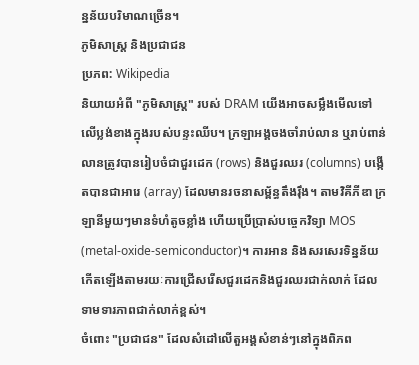ន្នន័យបរិមាណច្រើន។
ភូមិសាស្ត្រ និងប្រជាជន
ប្រភព: Wikipedia
និយាយអំពី "ភូមិសាស្ត្រ" របស់ DRAM យើងអាចសម្លឹងមើលទៅលើប្លង់ខាងក្នុងរបស់បន្ទះឈីប។ ក្រឡាអង្គចងចាំរាប់លាន ឬរាប់ពាន់លានត្រូវបានរៀបចំជាជួរដេក (rows) និងជួរឈរ (columns) បង្កើតបានជាអារេ (array) ដែលមានរចនាសម្ព័ន្ធតឹងរ៉ឹង។ តាមវិគីភីឌា ក្រឡានីមួយៗមានទំហំតូចខ្លាំង ហើយប្រើប្រាស់បច្ចេកវិទ្យា MOS (metal-oxide-semiconductor)។ ការអាន និងសរសេរទិន្នន័យកើតឡើងតាមរយៈការជ្រើសរើសជួរដេកនិងជួរឈរជាក់លាក់ ដែលទាមទារភាពជាក់លាក់ខ្ពស់។
ចំពោះ "ប្រជាជន" ដែលសំដៅលើតួអង្គសំខាន់ៗនៅក្នុងពិភព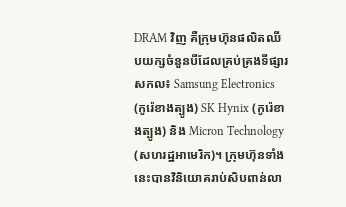DRAM វិញ គឺក្រុមហ៊ុនផលិតឈីបយក្សចំនួនបីដែលគ្រប់គ្រងទីផ្សារសកល៖ Samsung Electronics (កូរ៉េខាងត្បូង) SK Hynix (កូរ៉េខាងត្បូង) និង Micron Technology (សហរដ្ឋអាមេរិក)។ ក្រុមហ៊ុនទាំងនេះបានវិនិយោគរាប់សិបពាន់លា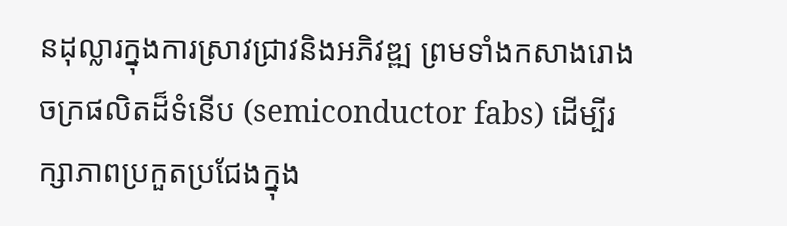នដុល្លារក្នុងការស្រាវជ្រាវនិងអភិវឌ្ឍ ព្រមទាំងកសាងរោងចក្រផលិតដ៏ទំនើប (semiconductor fabs) ដើម្បីរក្សាភាពប្រកួតប្រជែងក្នុង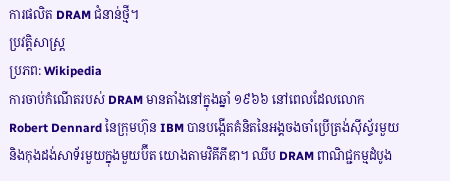ការផលិត DRAM ជំនាន់ថ្មី។
ប្រវត្តិសាស្ត្រ
ប្រភព: Wikipedia
ការចាប់កំណើតរបស់ DRAM មានតាំងនៅក្នុងឆ្នាំ ១៩៦៦ នៅពេលដែលលោក Robert Dennard នៃក្រុមហ៊ុន IBM បានបង្កើតគំនិតនៃអង្គចងចាំប្រើត្រង់ស៊ីស្ទ័រមួយនិងកុងដង់សាទ័រមួយក្នុងមួយប៊ីត យោងតាមវិគីភីឌា។ ឈីប DRAM ពាណិជ្ជកម្មដំបូង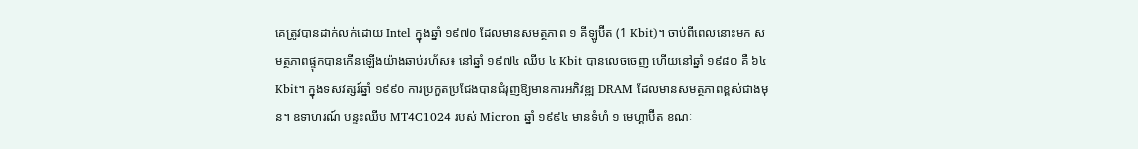គេត្រូវបានដាក់លក់ដោយ Intel ក្នុងឆ្នាំ ១៩៧០ ដែលមានសមត្ថភាព ១ គីឡូប៊ីត (1 Kbit)។ ចាប់ពីពេលនោះមក សមត្ថភាពផ្ទុកបានកើនឡើងយ៉ាងឆាប់រហ័ស៖ នៅឆ្នាំ ១៩៧៤ ឈីប ៤ Kbit បានលេចចេញ ហើយនៅឆ្នាំ ១៩៨០ គឺ ៦៤ Kbit។ ក្នុងទសវត្សរ៍ឆ្នាំ ១៩៩០ ការប្រកួតប្រជែងបានជំរុញឱ្យមានការអភិវឌ្ឍ DRAM ដែលមានសមត្ថភាពខ្ពស់ជាងមុន។ ឧទាហរណ៍ បន្ទះឈីប MT4C1024 របស់ Micron ឆ្នាំ ១៩៩៤ មានទំហំ ១ មេហ្គាប៊ីត ខណៈ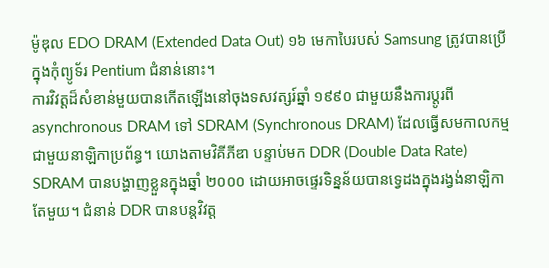ម៉ូឌុល EDO DRAM (Extended Data Out) ១៦ មេកាបៃរបស់ Samsung ត្រូវបានប្រើក្នុងកុំព្យូទ័រ Pentium ជំនាន់នោះ។
ការវិវត្តដ៏សំខាន់មួយបានកើតឡើងនៅចុងទសវត្សរ៍ឆ្នាំ ១៩៩០ ជាមួយនឹងការប្តូរពី asynchronous DRAM ទៅ SDRAM (Synchronous DRAM) ដែលធ្វើសមកាលកម្មជាមួយនាឡិកាប្រព័ន្ធ។ យោងតាមវិគីភីឌា បន្ទាប់មក DDR (Double Data Rate) SDRAM បានបង្ហាញខ្លួនក្នុងឆ្នាំ ២០០០ ដោយអាចផ្ទេរទិន្នន័យបានទ្វេដងក្នុងរង្វង់នាឡិកាតែមួយ។ ជំនាន់ DDR បានបន្តវិវត្ត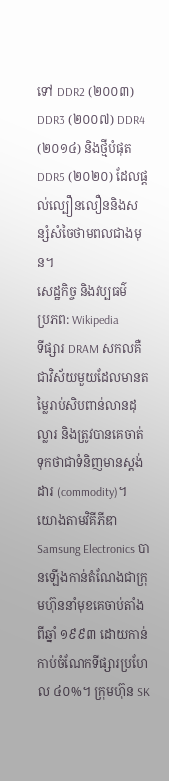ទៅ DDR2 (២០០៣) DDR3 (២០០៧) DDR4 (២០១៤) និងថ្មីបំផុត DDR5 (២០២០) ដែលផ្តល់ល្បឿនលឿននិងសន្សំសំចៃថាមពលជាងមុន។
សេដ្ឋកិច្ច និងវប្បធម៌
ប្រភព: Wikipedia
ទីផ្សារ DRAM សកលគឺជាវិស័យមួយដែលមានតម្លៃរាប់សិបពាន់លានដុល្លារ និងត្រូវបានគេចាត់ទុកថាជាទំនិញមានស្តង់ដារ (commodity)។ យោងតាមវិគីភីឌា Samsung Electronics បានឡើងកាន់តំណែងជាក្រុមហ៊ុននាំមុខគេចាប់តាំងពីឆ្នាំ ១៩៩៣ ដោយកាន់កាប់ចំណែកទីផ្សារប្រហែល ៤០%។ ក្រុមហ៊ុន SK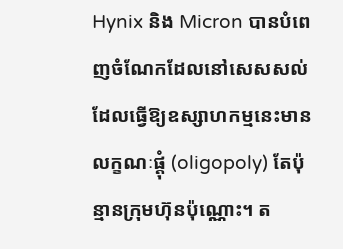Hynix និង Micron បានបំពេញចំណែកដែលនៅសេសសល់ ដែលធ្វើឱ្យឧស្សាហកម្មនេះមានលក្ខណៈផ្ដុំ (oligopoly) តែប៉ុន្មានក្រុមហ៊ុនប៉ុណ្ណោះ។ ត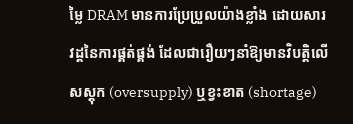ម្លៃ DRAM មានការប្រែប្រួលយ៉ាងខ្លាំង ដោយសារវដ្តនៃការផ្គត់ផ្គង់ ដែលជារឿយៗនាំឱ្យមានវិបត្តិលើសស្តុក (oversupply) ឬខ្វះខាត (shortage)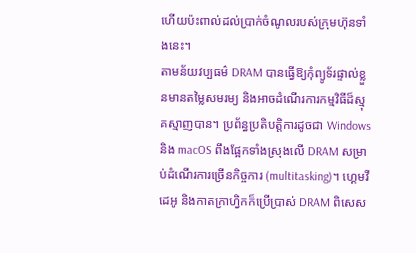ហើយប៉ះពាល់ដល់ប្រាក់ចំណូលរបស់ក្រុមហ៊ុនទាំងនេះ។
តាមន័យវប្បធម៌ DRAM បានធ្វើឱ្យកុំព្យូទ័រផ្ទាល់ខ្លួនមានតម្លៃសមរម្យ និងអាចដំណើរការកម្មវិធីដ៏ស្មុគស្មាញបាន។ ប្រព័ន្ធប្រតិបត្តិការដូចជា Windows និង macOS ពឹងផ្អែកទាំងស្រុងលើ DRAM សម្រាប់ដំណើរការច្រើនកិច្ចការ (multitasking)។ ហ្គេមវីដេអូ និងកាតក្រាហ្វិកក៏ប្រើប្រាស់ DRAM ពិសេស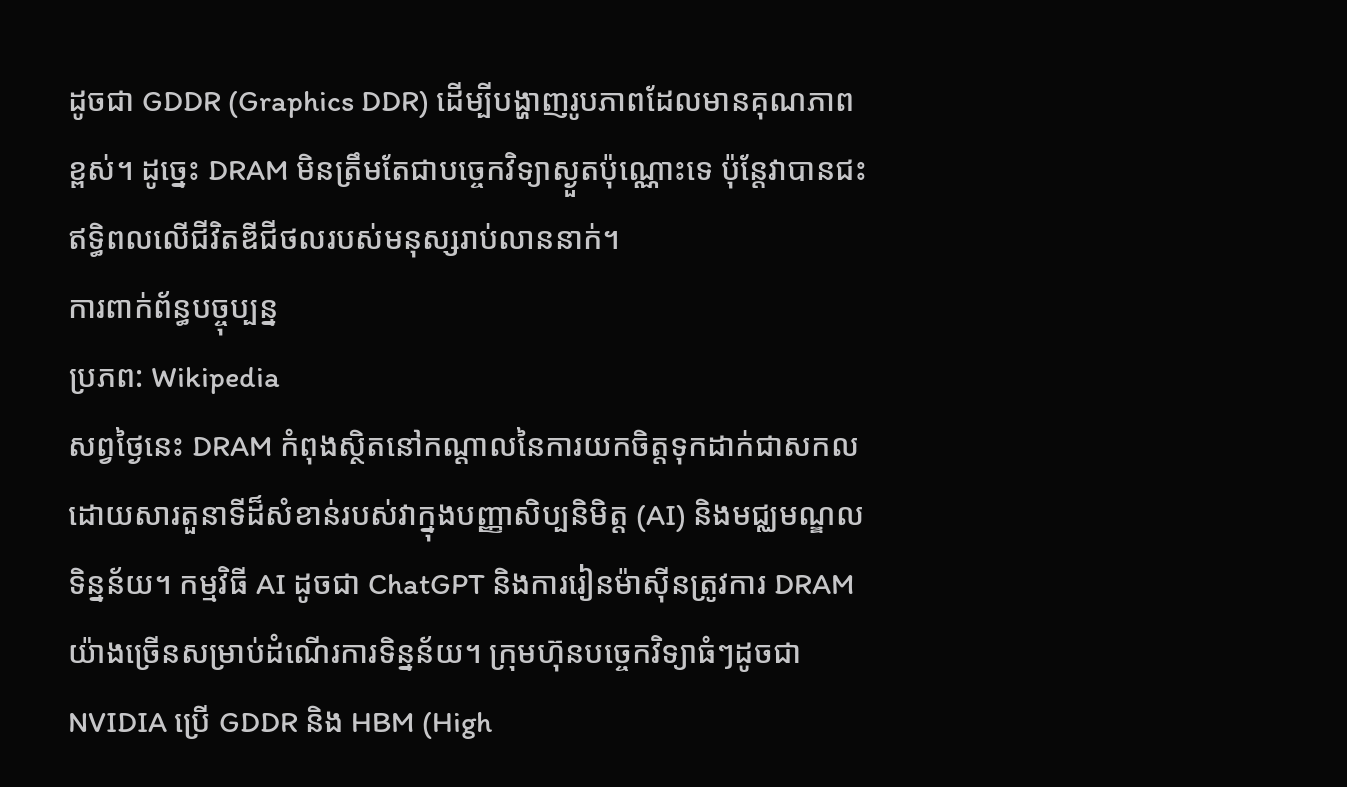ដូចជា GDDR (Graphics DDR) ដើម្បីបង្ហាញរូបភាពដែលមានគុណភាពខ្ពស់។ ដូច្នេះ DRAM មិនត្រឹមតែជាបច្ចេកវិទ្យាស្ងួតប៉ុណ្ណោះទេ ប៉ុន្តែវាបានជះឥទ្ធិពលលើជីវិតឌីជីថលរបស់មនុស្សរាប់លាននាក់។
ការពាក់ព័ន្ធបច្ចុប្បន្ន
ប្រភព: Wikipedia
សព្វថ្ងៃនេះ DRAM កំពុងស្ថិតនៅកណ្តាលនៃការយកចិត្តទុកដាក់ជាសកល ដោយសារតួនាទីដ៏សំខាន់របស់វាក្នុងបញ្ញាសិប្បនិមិត្ត (AI) និងមជ្ឈមណ្ឌលទិន្នន័យ។ កម្មវិធី AI ដូចជា ChatGPT និងការរៀនម៉ាស៊ីនត្រូវការ DRAM យ៉ាងច្រើនសម្រាប់ដំណើរការទិន្នន័យ។ ក្រុមហ៊ុនបច្ចេកវិទ្យាធំៗដូចជា NVIDIA ប្រើ GDDR និង HBM (High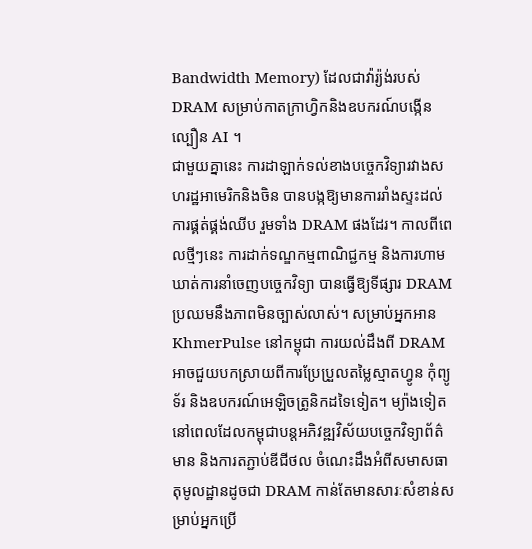Bandwidth Memory) ដែលជាវ៉ារ្យ៉ង់របស់ DRAM សម្រាប់កាតក្រាហ្វិកនិងឧបករណ៍បង្កើនល្បឿន AI ។
ជាមួយគ្នានេះ ការដាឡាក់ទល់ខាងបច្ចេកវិទ្យារវាងសហរដ្ឋអាមេរិកនិងចិន បានបង្កឱ្យមានការរាំងស្ទះដល់ការផ្គត់ផ្គង់ឈីប រួមទាំង DRAM ផងដែរ។ កាលពីពេលថ្មីៗនេះ ការដាក់ទណ្ឌកម្មពាណិជ្ជកម្ម និងការហាមឃាត់ការនាំចេញបច្ចេកវិទ្យា បានធ្វើឱ្យទីផ្សារ DRAM ប្រឈមនឹងភាពមិនច្បាស់លាស់។ សម្រាប់អ្នកអាន KhmerPulse នៅកម្ពុជា ការយល់ដឹងពី DRAM អាចជួយបកស្រាយពីការប្រែប្រួលតម្លៃស្មាតហ្វូន កុំព្យូទ័រ និងឧបករណ៍អេឡិចត្រូនិកដទៃទៀត។ ម្យ៉ាងទៀត នៅពេលដែលកម្ពុជាបន្តអភិវឌ្ឍវិស័យបច្ចេកវិទ្យាព័ត៌មាន និងការតភ្ជាប់ឌីជីថល ចំណេះដឹងអំពីសមាសធាតុមូលដ្ឋានដូចជា DRAM កាន់តែមានសារៈសំខាន់សម្រាប់អ្នកប្រើ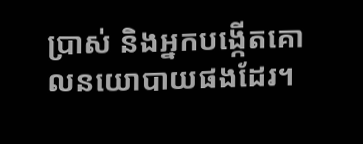ប្រាស់ និងអ្នកបង្កើតគោលនយោបាយផងដែរ។